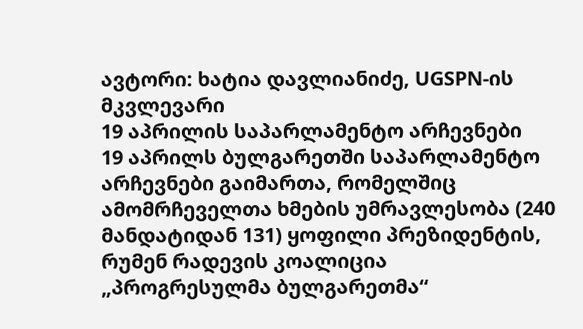ავტორი: ხატია დავლიანიძე, UGSPN-ის მკვლევარი
19 აპრილის საპარლამენტო არჩევნები
19 აპრილს ბულგარეთში საპარლამენტო არჩევნები გაიმართა, რომელშიც ამომრჩეველთა ხმების უმრავლესობა (240 მანდატიდან 131) ყოფილი პრეზიდენტის, რუმენ რადევის კოალიცია „პროგრესულმა ბულგარეთმა“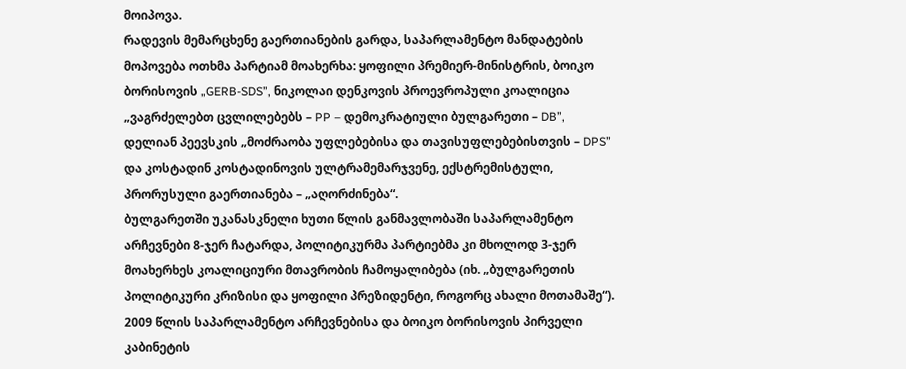მოიპოვა.
რადევის მემარცხენე გაერთიანების გარდა, საპარლამენტო მანდატების მოპოვება ოთხმა პარტიამ მოახერხა: ყოფილი პრემიერ-მინისტრის, ბოიკო ბორისოვის „GERB-SDS”, ნიკოლაი დენკოვის პროევროპული კოალიცია „ვაგრძელებთ ცვლილებებს – PP – დემოკრატიული ბულგარეთი – DB”, დელიან პეევსკის „მოძრაობა უფლებებისა და თავისუფლებებისთვის – DPS” და კოსტადინ კოსტადინოვის ულტრამემარჯვენე, ექსტრემისტული, პრორუსული გაერთიანება – „აღორძინება“.
ბულგარეთში უკანასკნელი ხუთი წლის განმავლობაში საპარლამენტო არჩევნები 8-ჯერ ჩატარდა, პოლიტიკურმა პარტიებმა კი მხოლოდ 3-ჯერ მოახერხეს კოალიციური მთავრობის ჩამოყალიბება (იხ. „ბულგარეთის პოლიტიკური კრიზისი და ყოფილი პრეზიდენტი, როგორც ახალი მოთამაშე“). 2009 წლის საპარლამენტო არჩევნებისა და ბოიკო ბორისოვის პირველი კაბინეტის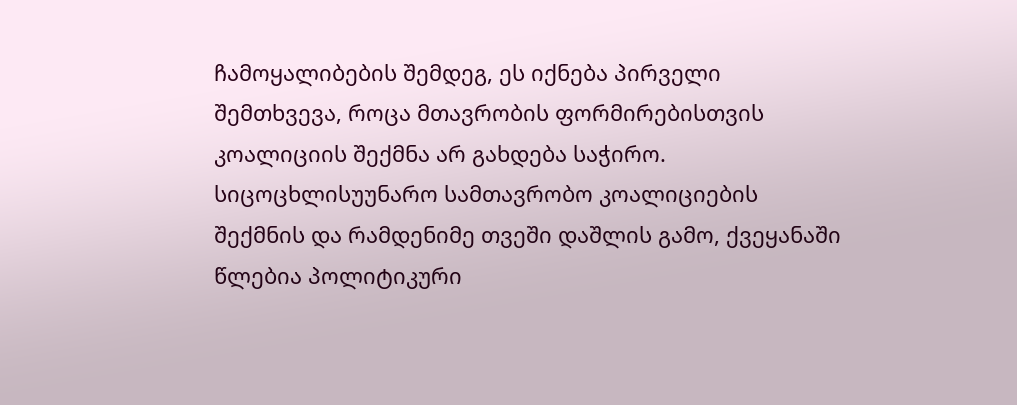ჩამოყალიბების შემდეგ, ეს იქნება პირველი შემთხვევა, როცა მთავრობის ფორმირებისთვის კოალიციის შექმნა არ გახდება საჭირო.
სიცოცხლისუუნარო სამთავრობო კოალიციების შექმნის და რამდენიმე თვეში დაშლის გამო, ქვეყანაში წლებია პოლიტიკური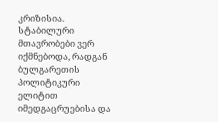კრიზისია. სტაბილური მთავრობები ვერ იქმნებოდა, რადგან ბულგარეთის პოლიტიკური ელიტით იმედგაცრუებისა და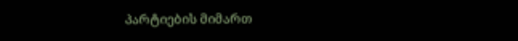პარტიების მიმართ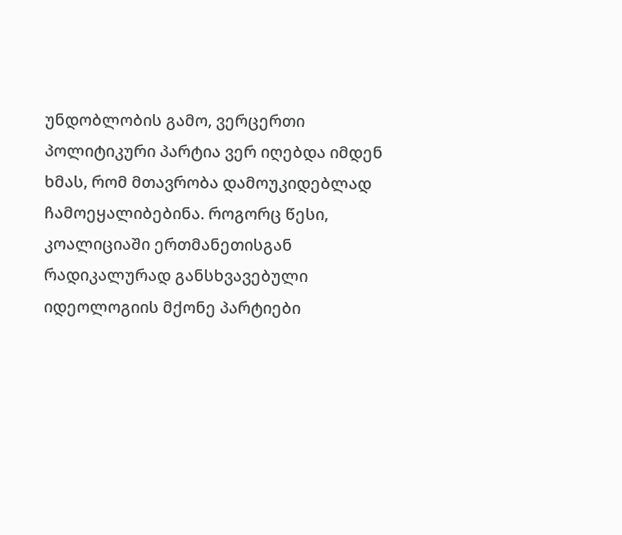უნდობლობის გამო, ვერცერთი პოლიტიკური პარტია ვერ იღებდა იმდენ ხმას, რომ მთავრობა დამოუკიდებლად ჩამოეყალიბებინა. როგორც წესი, კოალიციაში ერთმანეთისგან რადიკალურად განსხვავებული იდეოლოგიის მქონე პარტიები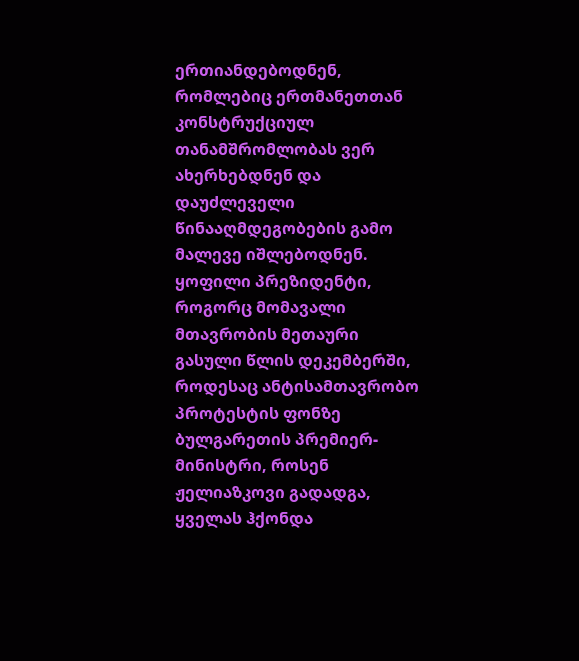ერთიანდებოდნენ, რომლებიც ერთმანეთთან კონსტრუქციულ თანამშრომლობას ვერ ახერხებდნენ და დაუძლეველი წინააღმდეგობების გამო მალევე იშლებოდნენ.
ყოფილი პრეზიდენტი, როგორც მომავალი მთავრობის მეთაური
გასული წლის დეკემბერში, როდესაც ანტისამთავრობო პროტესტის ფონზე ბულგარეთის პრემიერ-მინისტრი, როსენ ჟელიაზკოვი გადადგა, ყველას ჰქონდა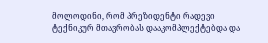მოლოდინი, რომ პრეზიდენტი რადევი ტექნიკურ მთავრობას დააკომპლექტებდა და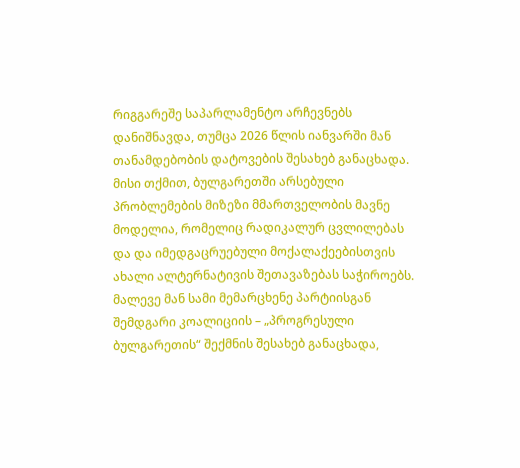რიგგარეშე საპარლამენტო არჩევნებს დანიშნავდა, თუმცა 2026 წლის იანვარში მან თანამდებობის დატოვების შესახებ განაცხადა.
მისი თქმით, ბულგარეთში არსებული პრობლემების მიზეზი მმართველობის მავნე მოდელია, რომელიც რადიკალურ ცვლილებას და და იმედგაცრუებული მოქალაქეებისთვის ახალი ალტერნატივის შეთავაზებას საჭიროებს. მალევე მან სამი მემარცხენე პარტიისგან შემდგარი კოალიციის – „პროგრესული ბულგარეთის“ შექმნის შესახებ განაცხადა,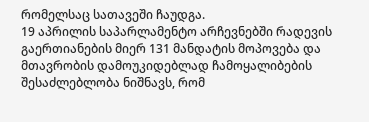რომელსაც სათავეში ჩაუდგა.
19 აპრილის საპარლამენტო არჩევნებში რადევის გაერთიანების მიერ 131 მანდატის მოპოვება და მთავრობის დამოუკიდებლად ჩამოყალიბების შესაძლებლობა ნიშნავს, რომ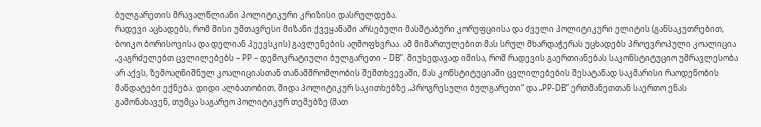ბულგარეთის მრავალწლიანი პოლიტიკური კრიზისი დასრულდება.
რადევი აცხადებს, რომ მისი უმთავრესი მიზანი ქვეყანაში არსებული მასშტაბური კორუფციისა და ძველი პოლიტიკური ელიტის (განსაკუთრებით, ბოიკო ბორისოვისა და დელიან პეევსკის) გავლენების აღმოფხვრაა. ამ მიმართულებით მას სრულ მხარდაჭერას უცხადებს პროევროპული კოალიცია „ვაგრძელებთ ცვლილებებს – PP – დემოკრატიული ბულგარეთი – DB”. მიუხედავად იმისა, რომ რადევის გაერთიანებას საკონსტიტუციო უმრავლესობა არ აქვს, ზემოაღნიშნულ კოალიციასთან თანამშრომლობის შემთხვევაში, მას კონსტიტუციაში ცვლილებების შესატანად საკმარისი რაოდენობის მანდატები ექნება. დიდი ალბათობით, შიდა პოლიტიკურ საკითხებზე „პროგრესული ბულგარეთი“ და „PP-DB” ერთმანეთთან საერთო ენას გამონახავენ, თუმცა საგარეო პოლიტიკურ თემებზე (მათ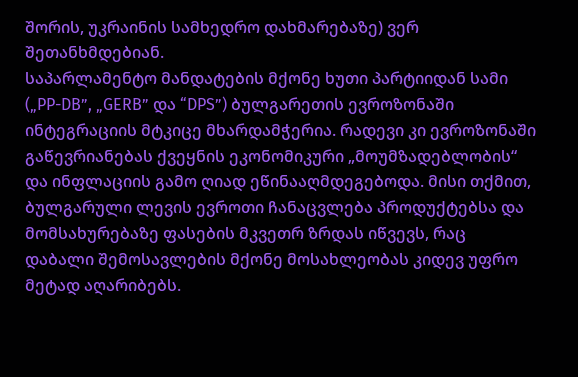შორის, უკრაინის სამხედრო დახმარებაზე) ვერ შეთანხმდებიან.
საპარლამენტო მანდატების მქონე ხუთი პარტიიდან სამი („PP-DB”, „GERB” და “DPS”) ბულგარეთის ევროზონაში ინტეგრაციის მტკიცე მხარდამჭერია. რადევი კი ევროზონაში გაწევრიანებას ქვეყნის ეკონომიკური „მოუმზადებლობის“ და ინფლაციის გამო ღიად ეწინააღმდეგებოდა. მისი თქმით, ბულგარული ლევის ევროთი ჩანაცვლება პროდუქტებსა და მომსახურებაზე ფასების მკვეთრ ზრდას იწვევს, რაც დაბალი შემოსავლების მქონე მოსახლეობას კიდევ უფრო მეტად აღარიბებს.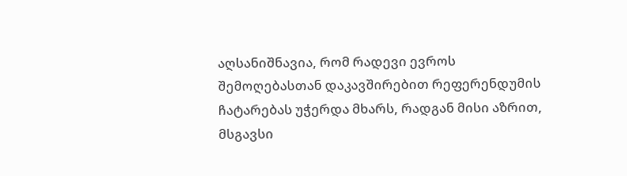აღსანიშნავია, რომ რადევი ევროს შემოღებასთან დაკავშირებით რეფერენდუმის ჩატარებას უჭერდა მხარს, რადგან მისი აზრით, მსგავსი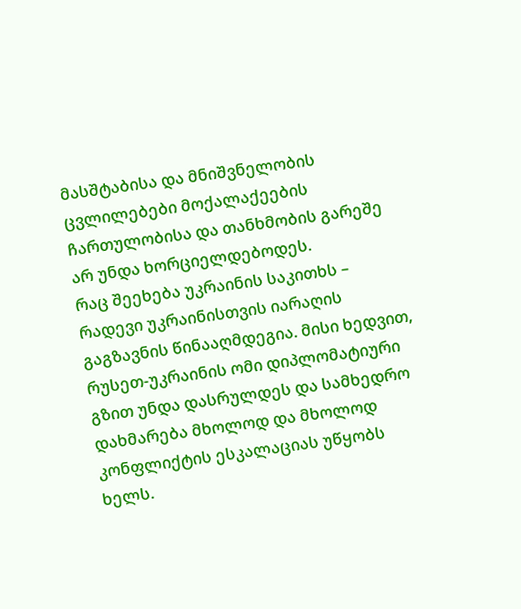მასშტაბისა და მნიშვნელობის ცვლილებები მოქალაქეების ჩართულობისა და თანხმობის გარეშე არ უნდა ხორციელდებოდეს.
რაც შეეხება უკრაინის საკითხს – რადევი უკრაინისთვის იარაღის გაგზავნის წინააღმდეგია. მისი ხედვით, რუსეთ-უკრაინის ომი დიპლომატიური გზით უნდა დასრულდეს და სამხედრო დახმარება მხოლოდ და მხოლოდ კონფლიქტის ესკალაციას უწყობს ხელს.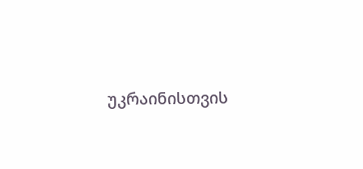უკრაინისთვის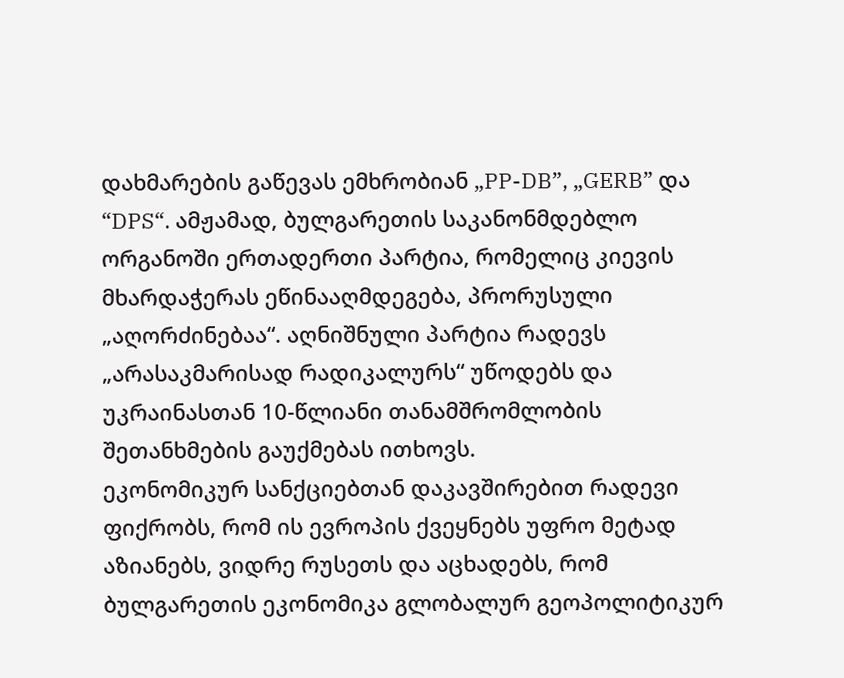დახმარების გაწევას ემხრობიან „PP-DB”, „GERB” და “DPS“. ამჟამად, ბულგარეთის საკანონმდებლო ორგანოში ერთადერთი პარტია, რომელიც კიევის მხარდაჭერას ეწინააღმდეგება, პრორუსული „აღორძინებაა“. აღნიშნული პარტია რადევს „არასაკმარისად რადიკალურს“ უწოდებს და უკრაინასთან 10-წლიანი თანამშრომლობის შეთანხმების გაუქმებას ითხოვს.
ეკონომიკურ სანქციებთან დაკავშირებით რადევი ფიქრობს, რომ ის ევროპის ქვეყნებს უფრო მეტად აზიანებს, ვიდრე რუსეთს და აცხადებს, რომ ბულგარეთის ეკონომიკა გლობალურ გეოპოლიტიკურ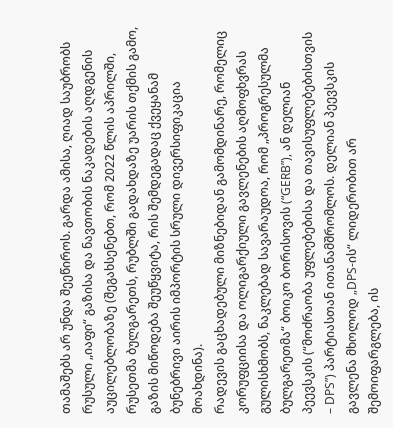თამაშებს არ უნდა შეეწიროს. გარდა ამისა, ღიად საუბრობს რუსული „იაფი“ გაზისა და ნავთობის ნაკადების აღდგენის აუცილებლობაზე (შეგახსენებთ, რომ 2022 წლის აპრილში, რუსეთმა ბულგარეთს, რუბლში გადახდაზე უარის თქმის გამო, გაზის მიწოდება შეუწყვიტა, რის შემდეგადაც ქვეყანამ ბუნებრივი აირის იმპორტის სრული დივერსიფიკაცია მოახდინა).
რადევის გაცხადებული მიზნებიდან გამომდინარე, რომელიც კორუფციისა და ოლიგარქიული გავლენების აღმოფხვრას გულისხმობს, ნაკლებად სავარაუდოა, რომ „პროგრესულმა ბულგარეთმა“ ბოიკო ბორისოვის (“GERB”), ან დელიან პეევსკის (“მოძრაობა უფლებებისა და თავისუფლებებისთვის – DPS”) პარტიასთან ითანამშრომლოს. დელიან პეევსკის გავლენა მხოლოდ „DPS-ის“ ლიდერობით არ შემოიფარგლება, ის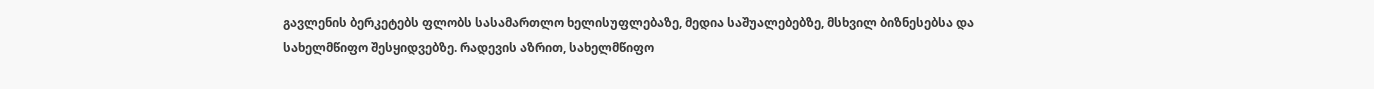გავლენის ბერკეტებს ფლობს სასამართლო ხელისუფლებაზე, მედია საშუალებებზე, მსხვილ ბიზნესებსა და სახელმწიფო შესყიდვებზე. რადევის აზრით, სახელმწიფო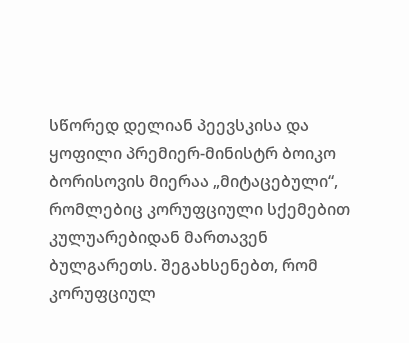სწორედ დელიან პეევსკისა და ყოფილი პრემიერ-მინისტრ ბოიკო ბორისოვის მიერაა „მიტაცებული“, რომლებიც კორუფციული სქემებით კულუარებიდან მართავენ ბულგარეთს. შეგახსენებთ, რომ კორუფციულ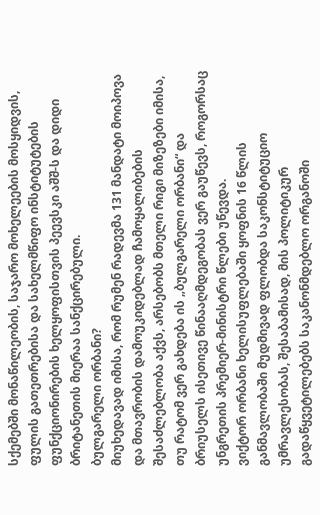სქემებში მონაწილეობის, საჯარო მოხელეების მოსყიდვის, ფულის გათეთრებისა და სახელმწიფო ინსტიტუტების ფუნქციონირების ხელყოფისთვის პეევსკი აშშ-ს და დიდი ბრიტანეთის მიერაა სანქცირებული.
ბულგარელი ორბანი?
მიუხედავად იმისა, რომ რუმენ რადევმა 131 მანდატი მოიპოვა და მთავრობის დამოუკიდებლად ჩამოყალიბების შესაძლებლობა აქვს, არსებობს მთელი რიგი მიზეზები იმისა, თუ რატომ ვერ გახდება ის „ბულგარელი ორბანი“ და ბრიუსელს ისეთივე წინააღმდეგობას ვერ გაუწევს, როგორსაც უნგრეთის პრემიერ-მინისტრი წლები უწევდა.
ვიქტორ ორბანი ხელისუფლებაში ყოფნის 16 წლის განმავლობაში მუდმივად ფლობდა საკონსტიტუციო უმრავლესობას, შესაბამისად, მის პოლიტიკურ გადაწყვეტილებებს საკანონმდებლო ორგანოში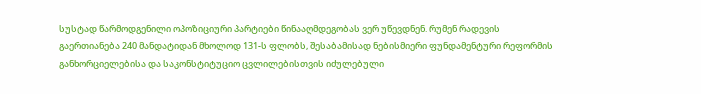სუსტად წარმოდგენილი ოპოზიციური პარტიები წინააღმდეგობას ვერ უწევდნენ. რუმენ რადევის გაერთიანება 240 მანდატიდან მხოლოდ 131-ს ფლობს, შესაბამისად ნებისმიერი ფუნდამენტური რეფორმის განხორციელებისა და საკონსტიტუციო ცვლილებისთვის იძულებული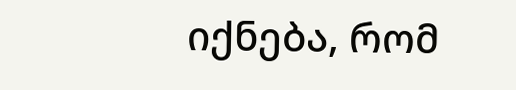იქნება, რომ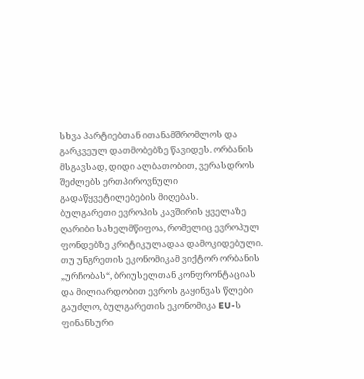სხვა პარტიებთან ითანამშრომლოს და გარკვეულ დათმობებზე წავიდეს. ორბანის მსგავსად, დიდი ალბათობით, ვერასდროს შეძლებს ერთპიროვნული გადაწყვეტილებების მიღებას.
ბულგარეთი ევროპის კავშირის ყველაზე ღარიბი სახელმწიფოა, რომელიც ევროპულ ფონდებზე კრიტიკულადაა დამოკიდებული. თუ უნგრეთის ეკონომიკამ ვიქტორ ორბანის „ურჩობას“, ბრიუსელთან კონფრონტაციას და მილიარდობით ევროს გაყინვას წლები გაუძლო, ბულგარეთის ეკონომიკა EU-ს ფინანსური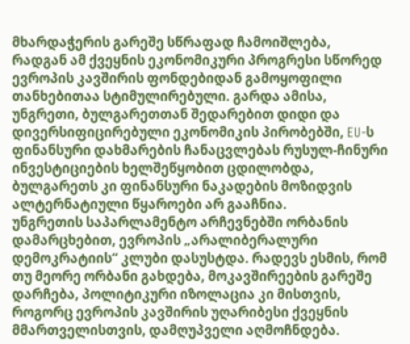მხარდაჭერის გარეშე სწრაფად ჩამოიშლება, რადგან ამ ქვეყნის ეკონომიკური პროგრესი სწორედ ევროპის კავშირის ფონდებიდან გამოყოფილი თანხებითაა სტიმულირებული. გარდა ამისა, უნგრეთი, ბულგარეთთან შედარებით დიდი და დივერსიფიცირებული ეკონომიკის პირობებში, EU-ს ფინანსური დახმარების ჩანაცვლებას რუსულ-ჩინური ინვესტიციების ხელშეწყობით ცდილობდა, ბულგარეთს კი ფინანსური ნაკადების მოზიდვის ალტერნატიული წყაროები არ გააჩნია.
უნგრეთის საპარლამენტო არჩევნებში ორბანის დამარცხებით, ევროპის „არალიბერალური დემოკრატიის“ კლუბი დასუსტდა. რადევს ესმის, რომ თუ მეორე ორბანი გახდება, მოკავშირეების გარეშე დარჩება, პოლიტიკური იზოლაცია კი მისთვის, როგორც ევროპის კავშირის უღარიბესი ქვეყნის მმართველისთვის, დამღუპველი აღმოჩნდება.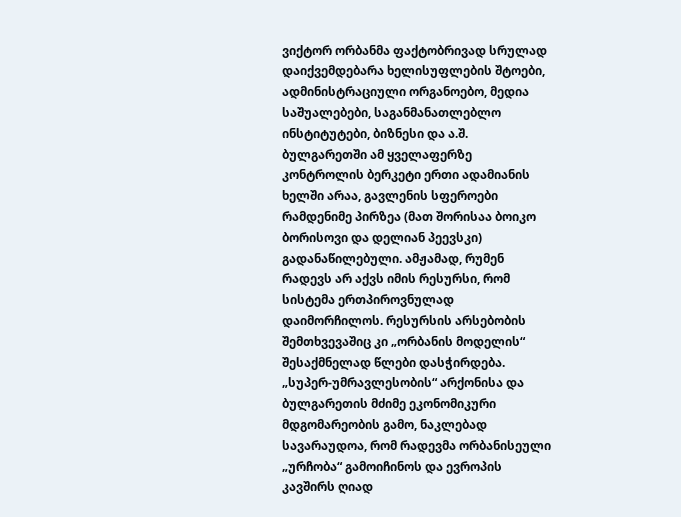ვიქტორ ორბანმა ფაქტობრივად სრულად დაიქვემდებარა ხელისუფლების შტოები, ადმინისტრაციული ორგანოებო, მედია საშუალებები, საგანმანათლებლო ინსტიტუტები, ბიზნესი და ა.შ. ბულგარეთში ამ ყველაფერზე კონტროლის ბერკეტი ერთი ადამიანის ხელში არაა, გავლენის სფეროები რამდენიმე პირზეა (მათ შორისაა ბოიკო ბორისოვი და დელიან პეევსკი) გადანაწილებული. ამჟამად, რუმენ რადევს არ აქვს იმის რესურსი, რომ სისტემა ერთპიროვნულად დაიმორჩილოს. რესურსის არსებობის შემთხვევაშიც კი „ორბანის მოდელის“ შესაქმნელად წლები დასჭირდება.
„სუპერ-უმრავლესობის“ არქონისა და ბულგარეთის მძიმე ეკონომიკური მდგომარეობის გამო, ნაკლებად სავარაუდოა, რომ რადევმა ორბანისეული „ურჩობა“ გამოიჩინოს და ევროპის კავშირს ღიად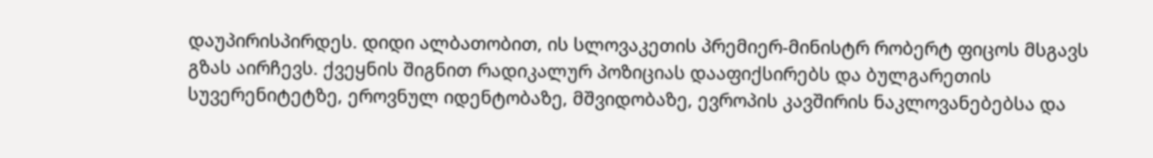დაუპირისპირდეს. დიდი ალბათობით, ის სლოვაკეთის პრემიერ-მინისტრ რობერტ ფიცოს მსგავს გზას აირჩევს. ქვეყნის შიგნით რადიკალურ პოზიციას დააფიქსირებს და ბულგარეთის სუვერენიტეტზე, ეროვნულ იდენტობაზე, მშვიდობაზე, ევროპის კავშირის ნაკლოვანებებსა და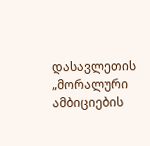დასავლეთის „მორალური ამბიციების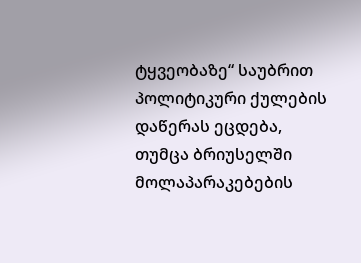ტყვეობაზე“ საუბრით პოლიტიკური ქულების დაწერას ეცდება, თუმცა ბრიუსელში მოლაპარაკებების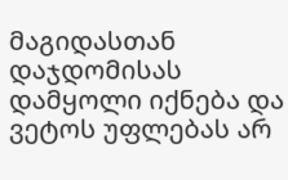მაგიდასთან დაჯდომისას დამყოლი იქნება და ვეტოს უფლებას არ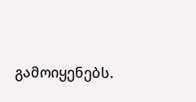გამოიყენებს.